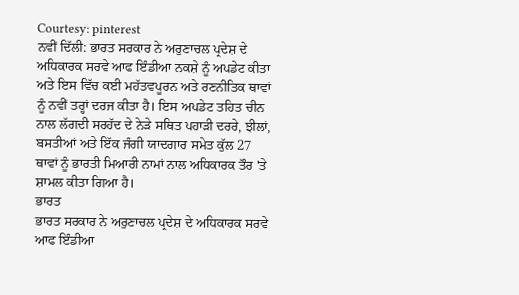Courtesy: pinterest
ਨਵੀਂ ਦਿੱਲੀ: ਭਾਰਤ ਸਰਕਾਰ ਨੇ ਅਰੁਣਾਚਲ ਪ੍ਰਦੇਸ਼ ਦੇ ਅਧਿਕਾਰਕ ਸਰਵੇ ਆਫ ਇੰਡੀਆ ਨਕਸ਼ੇ ਨੂੰ ਅਪਡੇਟ ਕੀਤਾ ਅਤੇ ਇਸ ਵਿੱਚ ਕਈ ਮਹੱਤਵਪੂਰਨ ਅਤੇ ਰਣਨੀਤਿਕ ਥਾਵਾਂ ਨੂੰ ਨਵੀਂ ਤਰ੍ਹਾਂ ਦਰਜ ਕੀਤਾ ਹੈ। ਇਸ ਅਪਡੇਟ ਤਹਿਤ ਚੀਨ ਨਾਲ ਲੱਗਦੀ ਸਰਹੱਦ ਦੇ ਨੇੜੇ ਸਥਿਤ ਪਹਾੜੀ ਦਰਰੇ, ਝੀਲਾਂ, ਬਸਤੀਆਂ ਅਤੇ ਇੱਕ ਜੰਗੀ ਯਾਦਗਾਰ ਸਮੇਤ ਕੁੱਲ 27 ਥਾਵਾਂ ਨੂੰ ਭਾਰਤੀ ਮਿਆਰੀ ਨਾਮਾਂ ਨਾਲ ਅਧਿਕਾਰਕ ਤੌਰ 'ਤੇ ਸ਼ਾਮਲ ਕੀਤਾ ਗਿਆ ਹੈ।
ਭਾਰਤ
ਭਾਰਤ ਸਰਕਾਰ ਨੇ ਅਰੁਣਾਚਲ ਪ੍ਰਦੇਸ਼ ਦੇ ਅਧਿਕਾਰਕ ਸਰਵੇ ਆਫ ਇੰਡੀਆ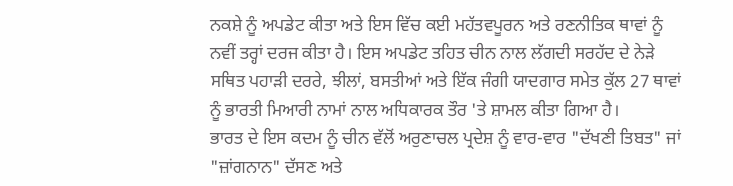ਨਕਸ਼ੇ ਨੂੰ ਅਪਡੇਟ ਕੀਤਾ ਅਤੇ ਇਸ ਵਿੱਚ ਕਈ ਮਹੱਤਵਪੂਰਨ ਅਤੇ ਰਣਨੀਤਿਕ ਥਾਵਾਂ ਨੂੰ ਨਵੀਂ ਤਰ੍ਹਾਂ ਦਰਜ ਕੀਤਾ ਹੈ। ਇਸ ਅਪਡੇਟ ਤਹਿਤ ਚੀਨ ਨਾਲ ਲੱਗਦੀ ਸਰਹੱਦ ਦੇ ਨੇੜੇ ਸਥਿਤ ਪਹਾੜੀ ਦਰਰੇ, ਝੀਲਾਂ, ਬਸਤੀਆਂ ਅਤੇ ਇੱਕ ਜੰਗੀ ਯਾਦਗਾਰ ਸਮੇਤ ਕੁੱਲ 27 ਥਾਵਾਂ ਨੂੰ ਭਾਰਤੀ ਮਿਆਰੀ ਨਾਮਾਂ ਨਾਲ ਅਧਿਕਾਰਕ ਤੌਰ 'ਤੇ ਸ਼ਾਮਲ ਕੀਤਾ ਗਿਆ ਹੈ।
ਭਾਰਤ ਦੇ ਇਸ ਕਦਮ ਨੂੰ ਚੀਨ ਵੱਲੋਂ ਅਰੁਣਾਚਲ ਪ੍ਰਦੇਸ਼ ਨੂੰ ਵਾਰ-ਵਾਰ "ਦੱਖਣੀ ਤਿਬਤ" ਜਾਂ "ਜ਼ਾਂਗਨਾਨ" ਦੱਸਣ ਅਤੇ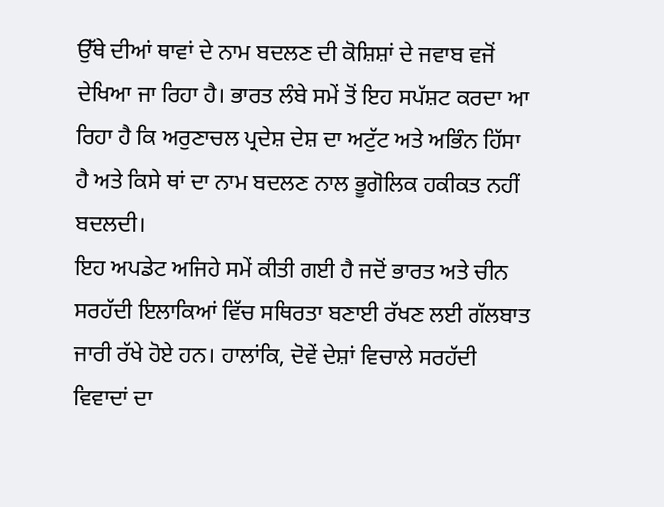ਉੱਥੇ ਦੀਆਂ ਥਾਵਾਂ ਦੇ ਨਾਮ ਬਦਲਣ ਦੀ ਕੋਸ਼ਿਸ਼ਾਂ ਦੇ ਜਵਾਬ ਵਜੋਂ ਦੇਖਿਆ ਜਾ ਰਿਹਾ ਹੈ। ਭਾਰਤ ਲੰਬੇ ਸਮੇਂ ਤੋਂ ਇਹ ਸਪੱਸ਼ਟ ਕਰਦਾ ਆ ਰਿਹਾ ਹੈ ਕਿ ਅਰੁਣਾਚਲ ਪ੍ਰਦੇਸ਼ ਦੇਸ਼ ਦਾ ਅਟੁੱਟ ਅਤੇ ਅਭਿੰਨ ਹਿੱਸਾ ਹੈ ਅਤੇ ਕਿਸੇ ਥਾਂ ਦਾ ਨਾਮ ਬਦਲਣ ਨਾਲ ਭੂਗੋਲਿਕ ਹਕੀਕਤ ਨਹੀਂ ਬਦਲਦੀ।
ਇਹ ਅਪਡੇਟ ਅਜਿਹੇ ਸਮੇਂ ਕੀਤੀ ਗਈ ਹੈ ਜਦੋਂ ਭਾਰਤ ਅਤੇ ਚੀਨ ਸਰਹੱਦੀ ਇਲਾਕਿਆਂ ਵਿੱਚ ਸਥਿਰਤਾ ਬਣਾਈ ਰੱਖਣ ਲਈ ਗੱਲਬਾਤ ਜਾਰੀ ਰੱਖੇ ਹੋਏ ਹਨ। ਹਾਲਾਂਕਿ, ਦੋਵੇਂ ਦੇਸ਼ਾਂ ਵਿਚਾਲੇ ਸਰਹੱਦੀ ਵਿਵਾਦਾਂ ਦਾ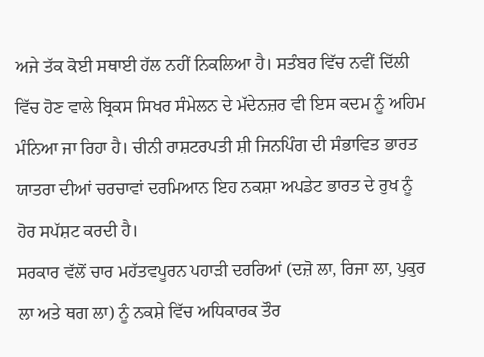ਅਜੇ ਤੱਕ ਕੋਈ ਸਥਾਈ ਹੱਲ ਨਹੀਂ ਨਿਕਲਿਆ ਹੈ। ਸਤੰਬਰ ਵਿੱਚ ਨਵੀਂ ਦਿੱਲੀ ਵਿੱਚ ਹੋਣ ਵਾਲੇ ਬ੍ਰਿਕਸ ਸਿਖਰ ਸੰਮੇਲਨ ਦੇ ਮੱਦੇਨਜ਼ਰ ਵੀ ਇਸ ਕਦਮ ਨੂੰ ਅਹਿਮ ਮੰਨਿਆ ਜਾ ਰਿਹਾ ਹੈ। ਚੀਨੀ ਰਾਸ਼ਟਰਪਤੀ ਸ਼ੀ ਜਿਨਪਿੰਗ ਦੀ ਸੰਭਾਵਿਤ ਭਾਰਤ ਯਾਤਰਾ ਦੀਆਂ ਚਰਚਾਵਾਂ ਦਰਮਿਆਨ ਇਹ ਨਕਸ਼ਾ ਅਪਡੇਟ ਭਾਰਤ ਦੇ ਰੁਖ ਨੂੰ ਹੋਰ ਸਪੱਸ਼ਟ ਕਰਦੀ ਹੈ।
ਸਰਕਾਰ ਵੱਲੋਂ ਚਾਰ ਮਹੱਤਵਪੂਰਨ ਪਹਾੜੀ ਦਰਰਿਆਂ (ਦਜ਼ੋ ਲਾ, ਰਿਜਾ ਲਾ, ਪੁਕੁਰ ਲਾ ਅਤੇ ਥਗ ਲਾ) ਨੂੰ ਨਕਸ਼ੇ ਵਿੱਚ ਅਧਿਕਾਰਕ ਤੌਰ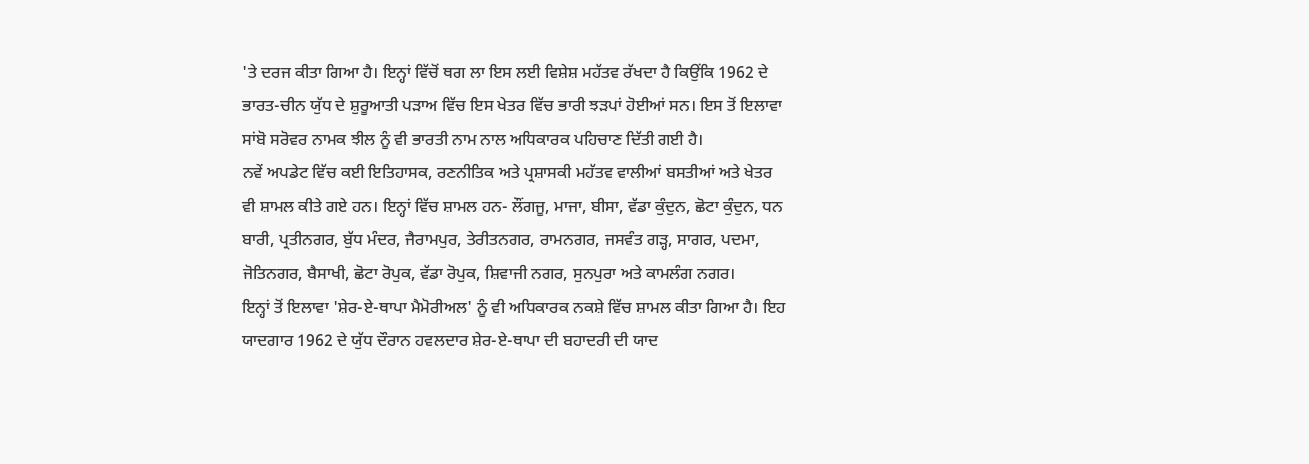'ਤੇ ਦਰਜ ਕੀਤਾ ਗਿਆ ਹੈ। ਇਨ੍ਹਾਂ ਵਿੱਚੋਂ ਥਗ ਲਾ ਇਸ ਲਈ ਵਿਸ਼ੇਸ਼ ਮਹੱਤਵ ਰੱਖਦਾ ਹੈ ਕਿਉਂਕਿ 1962 ਦੇ ਭਾਰਤ-ਚੀਨ ਯੁੱਧ ਦੇ ਸ਼ੁਰੂਆਤੀ ਪੜਾਅ ਵਿੱਚ ਇਸ ਖੇਤਰ ਵਿੱਚ ਭਾਰੀ ਝੜਪਾਂ ਹੋਈਆਂ ਸਨ। ਇਸ ਤੋਂ ਇਲਾਵਾ ਸਾਂਬੋ ਸਰੋਵਰ ਨਾਮਕ ਝੀਲ ਨੂੰ ਵੀ ਭਾਰਤੀ ਨਾਮ ਨਾਲ ਅਧਿਕਾਰਕ ਪਹਿਚਾਣ ਦਿੱਤੀ ਗਈ ਹੈ।
ਨਵੇਂ ਅਪਡੇਟ ਵਿੱਚ ਕਈ ਇਤਿਹਾਸਕ, ਰਣਨੀਤਿਕ ਅਤੇ ਪ੍ਰਸ਼ਾਸਕੀ ਮਹੱਤਵ ਵਾਲੀਆਂ ਬਸਤੀਆਂ ਅਤੇ ਖੇਤਰ ਵੀ ਸ਼ਾਮਲ ਕੀਤੇ ਗਏ ਹਨ। ਇਨ੍ਹਾਂ ਵਿੱਚ ਸ਼ਾਮਲ ਹਨ- ਲੌਂਗਜੂ, ਮਾਜਾ, ਬੀਸਾ, ਵੱਡਾ ਕੁੰਦੁਨ, ਛੋਟਾ ਕੁੰਦੁਨ, ਧਨ ਬਾਰੀ, ਪ੍ਰਤੀਨਗਰ, ਬੁੱਧ ਮੰਦਰ, ਜੈਰਾਮਪੁਰ, ਤੇਰੀਤਨਗਰ, ਰਾਮਨਗਰ, ਜਸਵੰਤ ਗੜ੍ਹ, ਸਾਗਰ, ਪਦਮਾ, ਜੋਤਿਨਗਰ, ਬੈਸਾਖੀ, ਛੋਟਾ ਰੋਪੁਕ, ਵੱਡਾ ਰੋਪੁਕ, ਸ਼ਿਵਾਜੀ ਨਗਰ, ਸੁਨਪੁਰਾ ਅਤੇ ਕਾਮਲੰਗ ਨਗਰ।
ਇਨ੍ਹਾਂ ਤੋਂ ਇਲਾਵਾ 'ਸ਼ੇਰ-ਏ-ਥਾਪਾ ਮੈਮੋਰੀਅਲ' ਨੂੰ ਵੀ ਅਧਿਕਾਰਕ ਨਕਸ਼ੇ ਵਿੱਚ ਸ਼ਾਮਲ ਕੀਤਾ ਗਿਆ ਹੈ। ਇਹ ਯਾਦਗਾਰ 1962 ਦੇ ਯੁੱਧ ਦੌਰਾਨ ਹਵਲਦਾਰ ਸ਼ੇਰ-ਏ-ਥਾਪਾ ਦੀ ਬਹਾਦਰੀ ਦੀ ਯਾਦ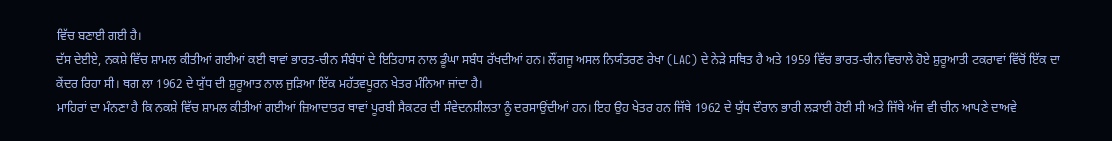ਵਿੱਚ ਬਣਾਈ ਗਈ ਹੈ।
ਦੱਸ ਦੇਈਏ, ਨਕਸ਼ੇ ਵਿੱਚ ਸ਼ਾਮਲ ਕੀਤੀਆਂ ਗਈਆਂ ਕਈ ਥਾਵਾਂ ਭਾਰਤ-ਚੀਨ ਸੰਬੰਧਾਂ ਦੇ ਇਤਿਹਾਸ ਨਾਲ ਡੂੰਘਾ ਸਬੰਧ ਰੱਖਦੀਆਂ ਹਨ। ਲੌਂਗਜੂ ਅਸਲ ਨਿਯੰਤਰਣ ਰੇਖਾ (LAC) ਦੇ ਨੇੜੇ ਸਥਿਤ ਹੈ ਅਤੇ 1959 ਵਿੱਚ ਭਾਰਤ-ਚੀਨ ਵਿਚਾਲੇ ਹੋਏ ਸ਼ੁਰੂਆਤੀ ਟਕਰਾਵਾਂ ਵਿੱਚੋਂ ਇੱਕ ਦਾ ਕੇਂਦਰ ਰਿਹਾ ਸੀ। ਥਗ ਲਾ 1962 ਦੇ ਯੁੱਧ ਦੀ ਸ਼ੁਰੂਆਤ ਨਾਲ ਜੁੜਿਆ ਇੱਕ ਮਹੱਤਵਪੂਰਨ ਖੇਤਰ ਮੰਨਿਆ ਜਾਂਦਾ ਹੈ।
ਮਾਹਿਰਾਂ ਦਾ ਮੰਨਣਾ ਹੈ ਕਿ ਨਕਸ਼ੇ ਵਿੱਚ ਸ਼ਾਮਲ ਕੀਤੀਆਂ ਗਈਆਂ ਜ਼ਿਆਦਾਤਰ ਥਾਵਾਂ ਪੂਰਬੀ ਸੈਕਟਰ ਦੀ ਸੰਵੇਦਨਸ਼ੀਲਤਾ ਨੂੰ ਦਰਸਾਉਂਦੀਆਂ ਹਨ। ਇਹ ਉਹ ਖੇਤਰ ਹਨ ਜਿੱਥੇ 1962 ਦੇ ਯੁੱਧ ਦੌਰਾਨ ਭਾਰੀ ਲੜਾਈ ਹੋਈ ਸੀ ਅਤੇ ਜਿੱਥੇ ਅੱਜ ਵੀ ਚੀਨ ਆਪਣੇ ਦਾਅਵੇ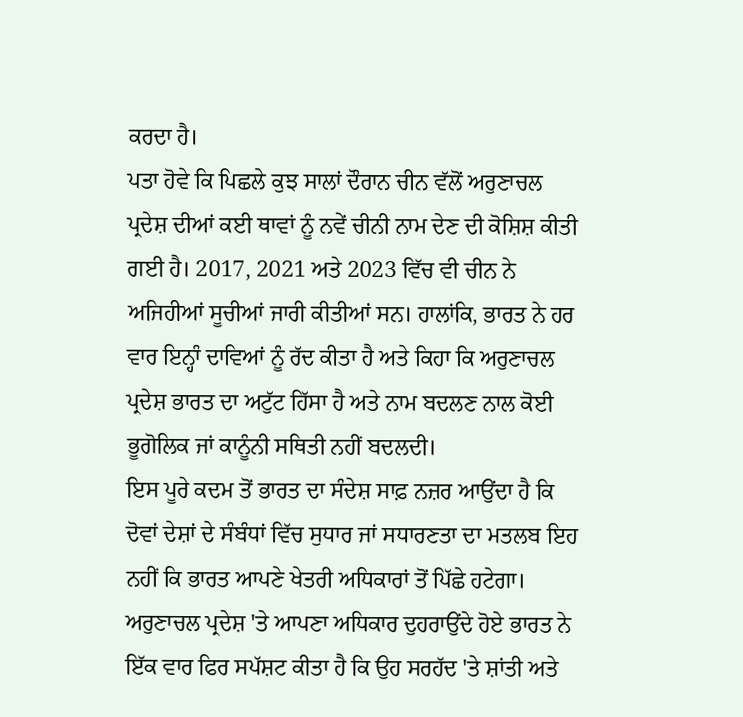ਕਰਦਾ ਹੈ।
ਪਤਾ ਹੋਵੇ ਕਿ ਪਿਛਲੇ ਕੁਝ ਸਾਲਾਂ ਦੌਰਾਨ ਚੀਨ ਵੱਲੋਂ ਅਰੁਣਾਚਲ ਪ੍ਰਦੇਸ਼ ਦੀਆਂ ਕਈ ਥਾਵਾਂ ਨੂੰ ਨਵੇਂ ਚੀਨੀ ਨਾਮ ਦੇਣ ਦੀ ਕੋਸ਼ਿਸ਼ ਕੀਤੀ ਗਈ ਹੈ। 2017, 2021 ਅਤੇ 2023 ਵਿੱਚ ਵੀ ਚੀਨ ਨੇ ਅਜਿਹੀਆਂ ਸੂਚੀਆਂ ਜਾਰੀ ਕੀਤੀਆਂ ਸਨ। ਹਾਲਾਂਕਿ, ਭਾਰਤ ਨੇ ਹਰ ਵਾਰ ਇਨ੍ਹਾੰ ਦਾਵਿਆਂ ਨੂੰ ਰੱਦ ਕੀਤਾ ਹੈ ਅਤੇ ਕਿਹਾ ਕਿ ਅਰੁਣਾਚਲ ਪ੍ਰਦੇਸ਼ ਭਾਰਤ ਦਾ ਅਟੁੱਟ ਹਿੱਸਾ ਹੈ ਅਤੇ ਨਾਮ ਬਦਲਣ ਨਾਲ ਕੋਈ ਭੂਗੋਲਿਕ ਜਾਂ ਕਾਨੂੰਨੀ ਸਥਿਤੀ ਨਹੀਂ ਬਦਲਦੀ।
ਇਸ ਪੂਰੇ ਕਦਮ ਤੋਂ ਭਾਰਤ ਦਾ ਸੰਦੇਸ਼ ਸਾਫ਼ ਨਜ਼ਰ ਆਉਂਦਾ ਹੈ ਕਿ ਦੋਵਾਂ ਦੇਸ਼ਾਂ ਦੇ ਸੰਬੰਧਾਂ ਵਿੱਚ ਸੁਧਾਰ ਜਾਂ ਸਧਾਰਣਤਾ ਦਾ ਮਤਲਬ ਇਹ ਨਹੀਂ ਕਿ ਭਾਰਤ ਆਪਣੇ ਖੇਤਰੀ ਅਧਿਕਾਰਾਂ ਤੋਂ ਪਿੱਛੇ ਹਟੇਗਾ। ਅਰੁਣਾਚਲ ਪ੍ਰਦੇਸ਼ 'ਤੇ ਆਪਣਾ ਅਧਿਕਾਰ ਦੁਹਰਾਉਂਦੇ ਹੋਏ ਭਾਰਤ ਨੇ ਇੱਕ ਵਾਰ ਫਿਰ ਸਪੱਸ਼ਟ ਕੀਤਾ ਹੈ ਕਿ ਉਹ ਸਰਹੱਦ 'ਤੇ ਸ਼ਾਂਤੀ ਅਤੇ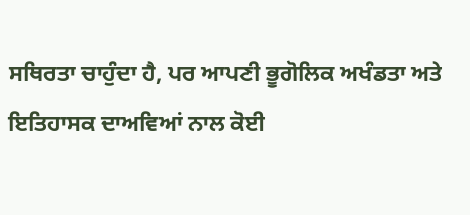ਸਥਿਰਤਾ ਚਾਹੁੰਦਾ ਹੈ, ਪਰ ਆਪਣੀ ਭੂਗੋਲਿਕ ਅਖੰਡਤਾ ਅਤੇ ਇਤਿਹਾਸਕ ਦਾਅਵਿਆਂ ਨਾਲ ਕੋਈ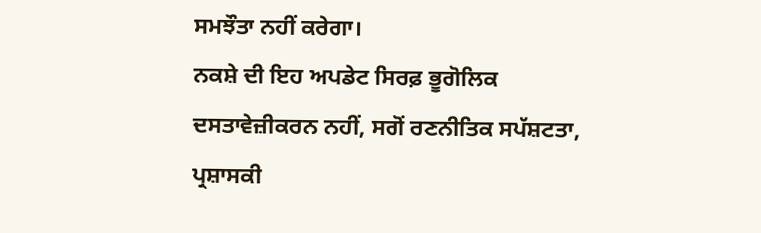ਸਮਝੌਤਾ ਨਹੀਂ ਕਰੇਗਾ।
ਨਕਸ਼ੇ ਦੀ ਇਹ ਅਪਡੇਟ ਸਿਰਫ਼ ਭੂਗੋਲਿਕ ਦਸਤਾਵੇਜ਼ੀਕਰਨ ਨਹੀਂ, ਸਗੋਂ ਰਣਨੀਤਿਕ ਸਪੱਸ਼ਟਤਾ, ਪ੍ਰਸ਼ਾਸਕੀ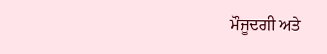ਮੌਜੂਦਗੀ ਅਤੇ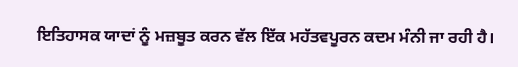ਇਤਿਹਾਸਕ ਯਾਦਾਂ ਨੂੰ ਮਜ਼ਬੂਤ ਕਰਨ ਵੱਲ ਇੱਕ ਮਹੱਤਵਪੂਰਨ ਕਦਮ ਮੰਨੀ ਜਾ ਰਹੀ ਹੈ।